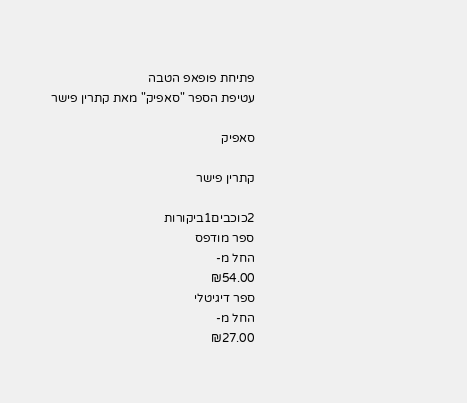פתיחת פופאפ הטבה
עטיפת הספר "סאפיק" מאת קתרין פישר

סאפיק

קתרין פישר

2כוכבים1ביקורות
ספר מודפס
החל מ-
₪54.00
ספר דיגיטלי
החל מ-
₪27.00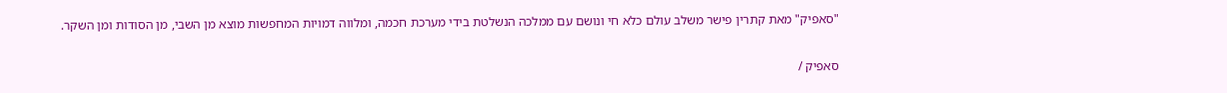"סאפיק" מאת קתרין פישר משלב עולם כלא חי ונושם עם ממלכה הנשלטת בידי מערכת חכמה, ומלווה דמויות המחפשות מוצא מן השבי, מן הסודות ומן השקר.

סאפיק /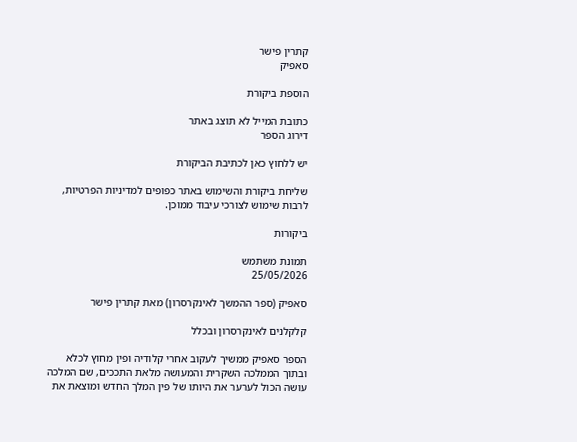קתרין פישר
סאפיק

הוספת ביקורת

כתובת המייל לא תוצג באתר
דירוג הספר

יש ללחוץ כאן לכתיבת הביקורת

שליחת ביקורת והשימוש באתר כפופים למדיניות הפרטיות, לרבות שימוש לצורכי עיבוד ממוכן.

ביקורות

תמונת משתמש
25/05/2026

סאפיק (ספר ההמשך לאינקרסרון) מאת קתרין פישר

קלקלנים לאינקרסרון ובכלל

הספר סאפיק ממשיך לעקוב אחרי קלודיה ופין מחוץ לכלא ובתוך הממלכה השקרית והמעושה מלאת התככים, שם המלכה עושה הכול לערער את היותו של פין המלך החדש ומוצאת את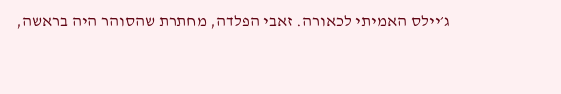ג׳יילס האמיתי לכאורה. זאבי הפלדה, מחתרת שהסוהר היה בראשה,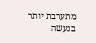מתערבת יותר בנעשה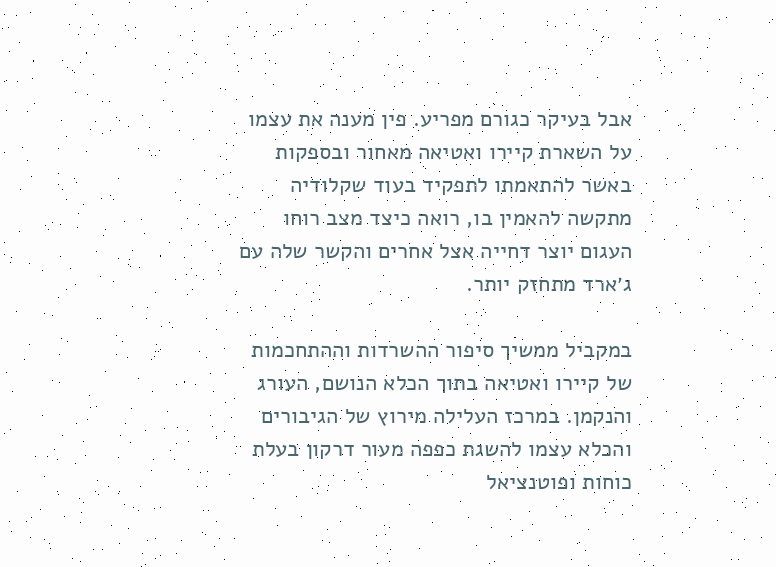אבל בעיקר כגורם מפריע. פין מענה את עצמו על השארת קיירו ואטיאה מאחור ובספקות באשר להתאמתו לתפקיד בעוד שקלודיה מתקשה להאמין בו, רואה כיצד מצב רוחו העגום יוצר דחייה אצל אחרים והקשר שלה עם ג׳ארד מתחזק יותר.

במקביל ממשיך סיפור ההשרדות וההתחכמות של קיירו ואטיאה בתוך הכלא הנושם, העורג והנקמן. במרכז העלילה מירוץ של הגיבורים והכלא עצמו להשגת כפפה מעור דרקון בעלת כוחות ופוטנציאל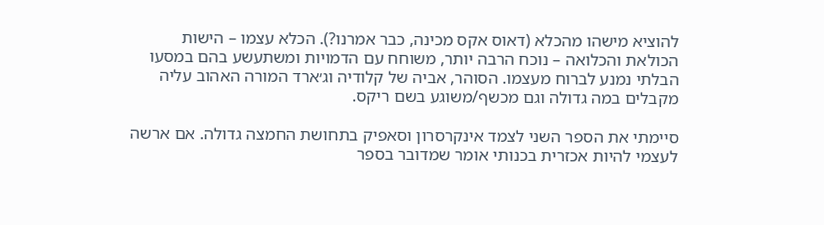להוציא מישהו מהכלא (דאוס אקס מכינה, כבר אמרנו?). הכלא עצמו – הישות הכולאת והכלואה – נוכח הרבה יותר, משוחח עם הדמויות ומשתעשע בהם במסעו הבלתי נמנע לברוח מעצמו. הסוהר, אביה של קלודיה וג׳ארד המורה האהוב עליה מקבלים במה גדולה וגם מכשף/משוגע בשם ריקס.

סיימתי את הספר השני לצמד אינקרסרון וסאפיק בתחושת החמצה גדולה. אם ארשה לעצמי להיות אכזרית בכנותי אומר שמדובר בספר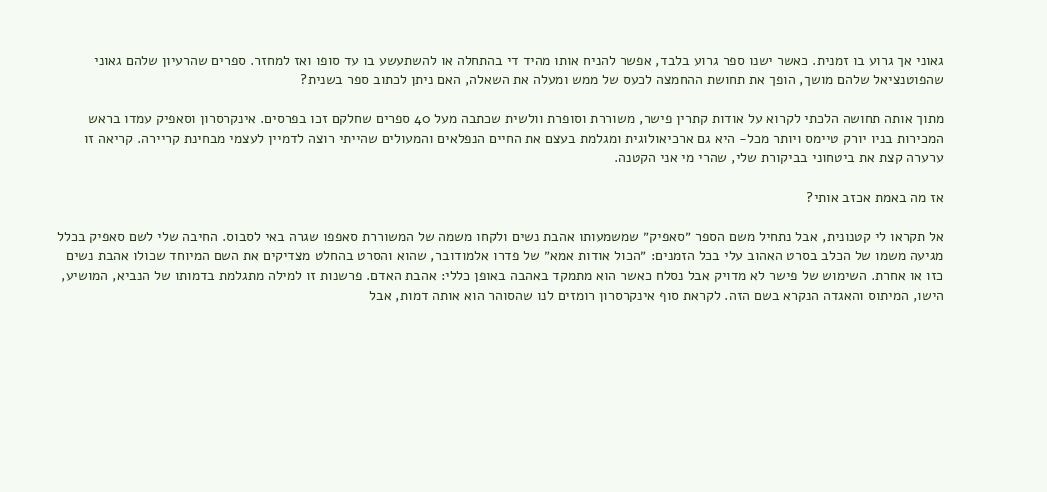גאוני אך גרוע בו זמנית. כאשר ישנו ספר גרוע בלבד, אפשר להניח אותו מהיד די בהתחלה או להשתעשע בו עד סופו ואז למחזר. ספרים שהרעיון שלהם גאוני שהפוטנציאל שלהם מושך, הופך את תחושת ההחמצה לכעס של ממש ומעלה את השאלה, האם ניתן לכתוב ספר בשנית?

מתוך אותה תחושה הלכתי לקרוא על אודות קתרין פישר, משוררת וסופרת וולשית שכתבה מעל 40 ספרים שחלקם זכו בפרסים. אינקרסרון וסאפיק עמדו בראש המכירות בניו יורק טיימס ויותר מכל- היא גם ארכיאולוגית ומגלמת בעצם את החיים הנפלאים והמעולים שהייתי רוצה לדמיין לעצמי מבחינת קריירה. קריאה זו ערערה קצת את ביטחוני בביקורת שלי, שהרי מי אני הקטנה.

אז מה באמת אכזב אותי?

אל תקראו לי קטנונית, אבל נתחיל משם הספר ״סאפיק״ שמשמעותו אהבת נשים ולקחו משמה של המשוררת סאפפו שגרה באי לסבוס. החיבה שלי לשם סאפיק בכלל מגיעה משמו של הכלב בסרט האהוב עלי בכל הזמנים: ״הכול אודות אמא״ של פדרו אלמודובר, שהוא והסרט בהחלט מצדיקים את השם המיוחד שכולו אהבת נשים כזו או אחרת. השימוש של פישר לא מדויק אבל נסלח כאשר הוא מתמקד באהבה באופן כללי: אהבת האדם. פרשנות זו למילה מתגלמת בדמותו של הנביא, המושיע, הישו, המיתוס והאגדה הנקרא בשם הזה. לקראת סוף אינקרסרון רומזים לנו שהסוהר הוא אותה דמות, אבל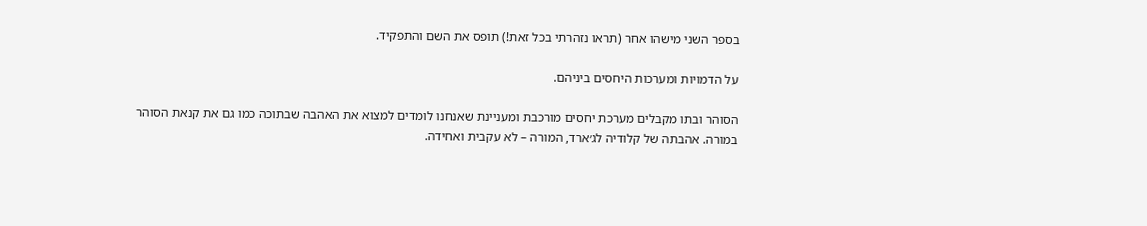בספר השני מישהו אחר (תראו נזהרתי בכל זאת!) תופס את השם והתפקיד.

על הדמויות ומערכות היחסים ביניהם.

הסוהר ובתו מקבלים מערכת יחסים מורכבת ומעניינת שאנחנו לומדים למצוא את האהבה שבתוכה כמו גם את קנאת הסוהר במורה. אהבתה של קלודיה לג׳ארד, המורה – לא עקבית ואחידה.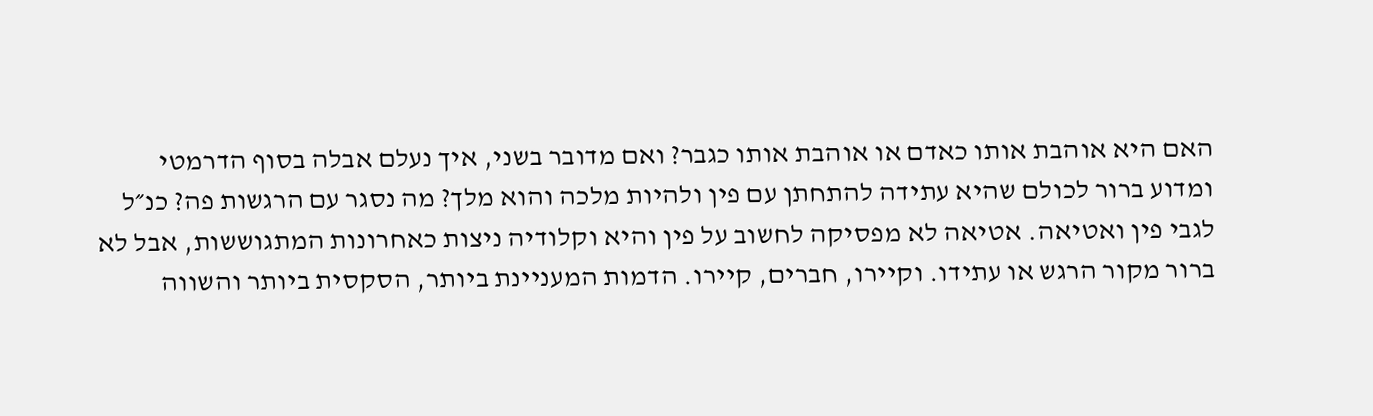האם היא אוהבת אותו כאדם או אוהבת אותו כגבר? ואם מדובר בשני, איך נעלם אבלה בסוף הדרמטי ומדוע ברור לכולם שהיא עתידה להתחתן עם פין ולהיות מלכה והוא מלך? מה נסגר עם הרגשות פה? כנ״ל לגבי פין ואטיאה. אטיאה לא מפסיקה לחשוב על פין והיא וקלודיה ניצות כאחרונות המתגוששות, אבל לא ברור מקור הרגש או עתידו. וקיירו, חברים, קיירו. הדמות המעניינת ביותר, הסקסית ביותר והשווה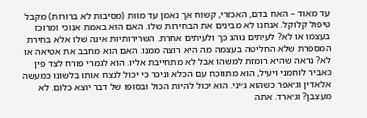עד מאוד – האח בדם, האכזרי, קשוח אך נאמן עד מוות (מסיבות לא ברורות) מקבל טיפול קלוקל. אנחנו לא מבינים את הבחירות שלו. האם הוא באמת אנוכי ומרוכז בעצמו או לא? לעיתים נוהג כך ולעיתים אחרת. השרירותיות אינה שלו אלא בחירת המספרת שלא החליטה בעצמה מה היא רוצה ממנו. האם הוא מחבב את אטיאה או לא? נראה שהיא רומזת למשהו אבל לא מתחייבת אליו. הוא לגמרי פורח לצד פין כאביר לוחמני ויעיל, הוא מתווכח עם הכלא וניכר כי יכול לנצח אותו בלשונו כמעשה אלאדין וג׳אפר כשהוא ג׳יני. הוא יכול להיות הכול ובסופו של דבר יוצא כלום. לא מעצבן? וג׳ארד. אתה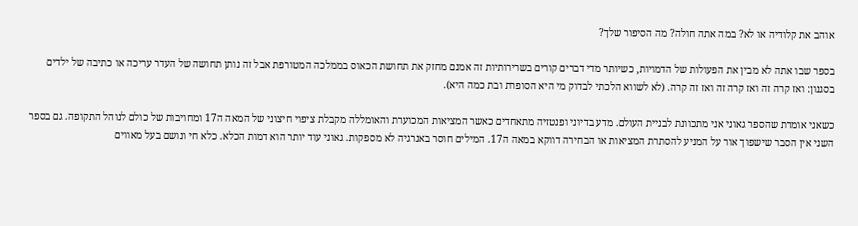אוהב את קלודיה או לא? במה אתה חולה? מה הסיפור שלך?

בספר שבו אתה לא מבין את הפעולות של הדמויות, כשיותר מדי דברים קורים בשרירותיות זה אמנם מחזק את תחושת הכאוס בממלכה המטורפת אבל זה נותן תחושה של העדר עריכה או כתיבה של ילדים בסגנון: ואז קרה זה ואז קרה זה ואז זה קרה. (לא לשווא הלכתי לבדוק מי היא הסופרת ובת כמה היא).

כשאני אומרת שהספר גאוני אני מתכוונת לבניית העולם. מדע בדיוני ופנטזיה מתאחדים כאשר המציאות המכוערת והאומללה מקבלת ציפוי חיצוני של המאה ה17 ומחויבות של כולם לנוהל התקופה. גם בספר השני אין הסבר שישפוך אור על המניע להסתרת המציאות או הבחירה דווקא במאה ה17. המילים חוסר באנרגיה לא מספקות. גאוני עוד יותר הוא דמות הכלא. כלא חי ונושם בעל מאווים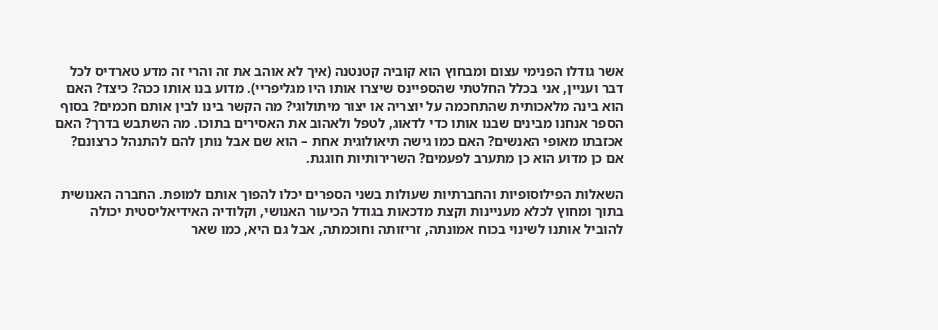אשר גודלו הפנימי עצום ומבחוץ הוא קוביה קטנטנה (איך לא אוהב את זה והרי זה מדע טארדיס לכל דבר ועניין, אני בכלל החלטתי שהספיינס שיצרו אותו היו מגליפריי). מדוע בנו אותו ככה? כיצד? האם הוא בינה מלאכותית שהתחכמה על יוצריה או יצור מיתולוגי? מה הקשר בינו לבין אותם חכמים? בסוף הספר אנחנו מבינים שבנו אותו כדי לדאוג, לטפל ולאהוב את האסירים בתוכו. מה השתבש בדרך? האם אכזבתו מאופי האנשים? האם כמו גישה תיאולוגית אחת – הוא שם אבל נותן להם להתנהל כרצונם? אם כן מדוע הוא כן מתערב לפעמים? השרירותיות חוגגת.

השאלות הפילוסופיות והחברתיות שעולות בשני הספרים יכלו להפוך אותם למופת. החברה האנושית בתוך ומחוץ לכלא מעניינות וקצת מדכאות בגודל הכיעור האנושי, וקלודיה האידיאליסטית יכולה להוביל אותנו לשינוי בכוח אמונתה, זריזותה וחוכמתה, אבל גם היא, כמו שאר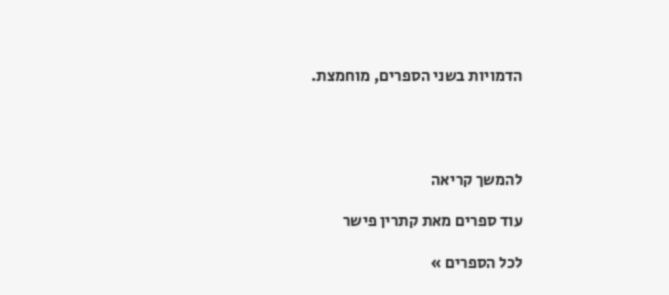הדמויות בשני הספרים, מוחמצת.




להמשך קריאה

עוד ספרים מאת קתרין פישר

לכל הספרים »